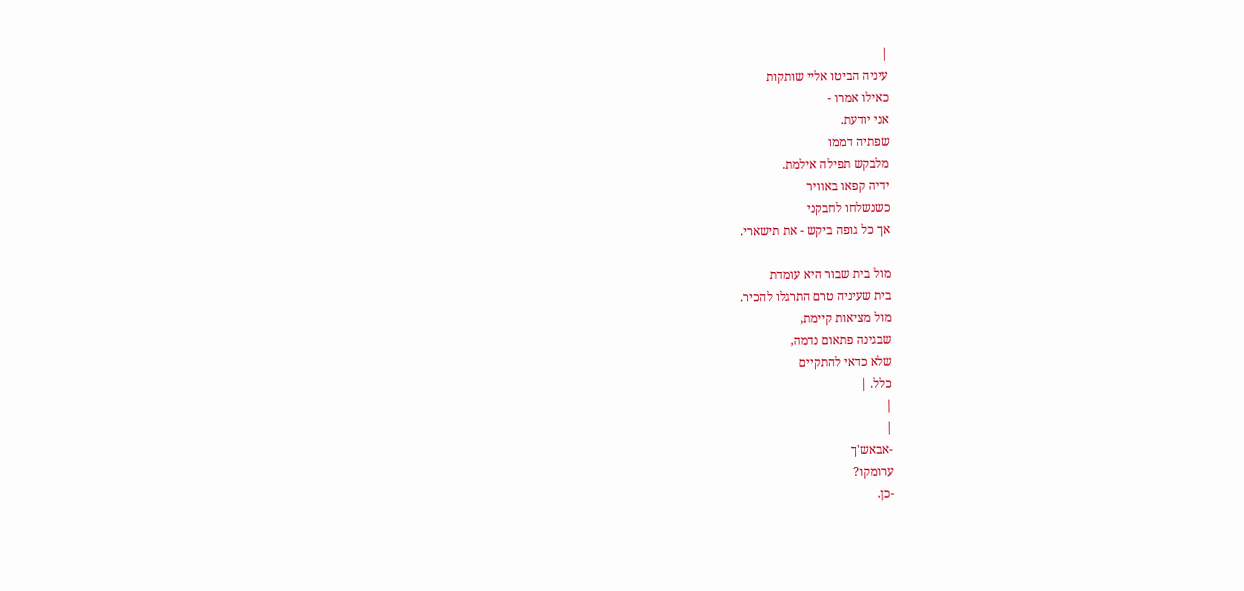|
עיניה הביטו אליי שותקות
כאילו אמרו -
אני יודעת.
שפתיה דממו
מלבקש תפילה אילמת.
ידיה קפאו באוויר
כשנשלחו לחבקני
אך כל גופה ביקש - את תישארי.

מול בית שבור היא עומדת
בית שעיניה טרם התרגלו להכיר.
מול מציאות קיימת,
שבגינה פתאום נדמה,
שלא כדאי להתקיים
כלל. |
|
|
-אבאש'ך
ערומקו?
-כן.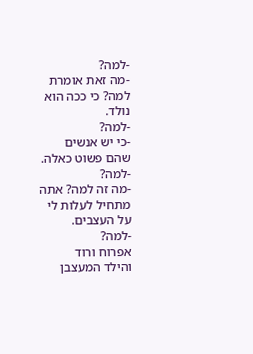-למה?
-מה זאת אומרת
למה? כי ככה הוא
נולד.
-למה?
-כי יש אנשים
שהם פשוט כאלה.
-למה?
-מה זה למה? אתה
מתחיל לעלות לי
על העצבים.
-למה?
אפרוח ורוד
והילד המעצבן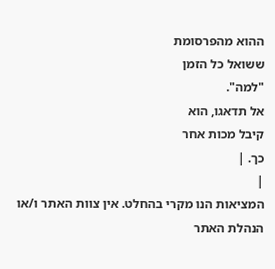ההוא מהפרסומת
ששואל כל הזמן
"למה".
אל תדאגו, הוא
קיבל מכות אחר
כך. |
|
המציאות הנו מקרי בהחלט. אין צוות האתר ו/או
הנהלת האתר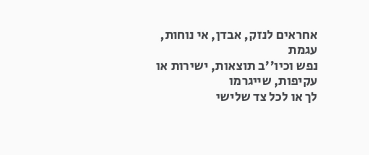אחראים לנזק, אבדן, אי נוחות, עגמת
נפש וכיו''ב תוצאות, ישירות או עקיפות, שייגרמו
לך או לכל צד שלישי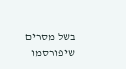בשל מסרים שיפורסמו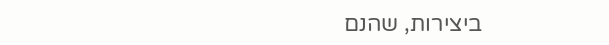ביצירות, שהנם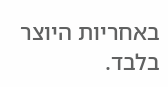באחריות היוצר בלבד.